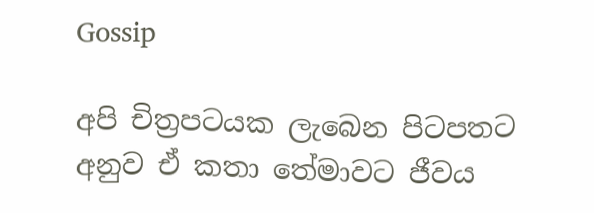Gossip

අපි චිත්‍රපටයක ලැබෙන පිටපතට අනුව ඒ කතා තේමාවට ජීවය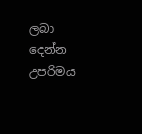ලබා දෙන්න උපරිමය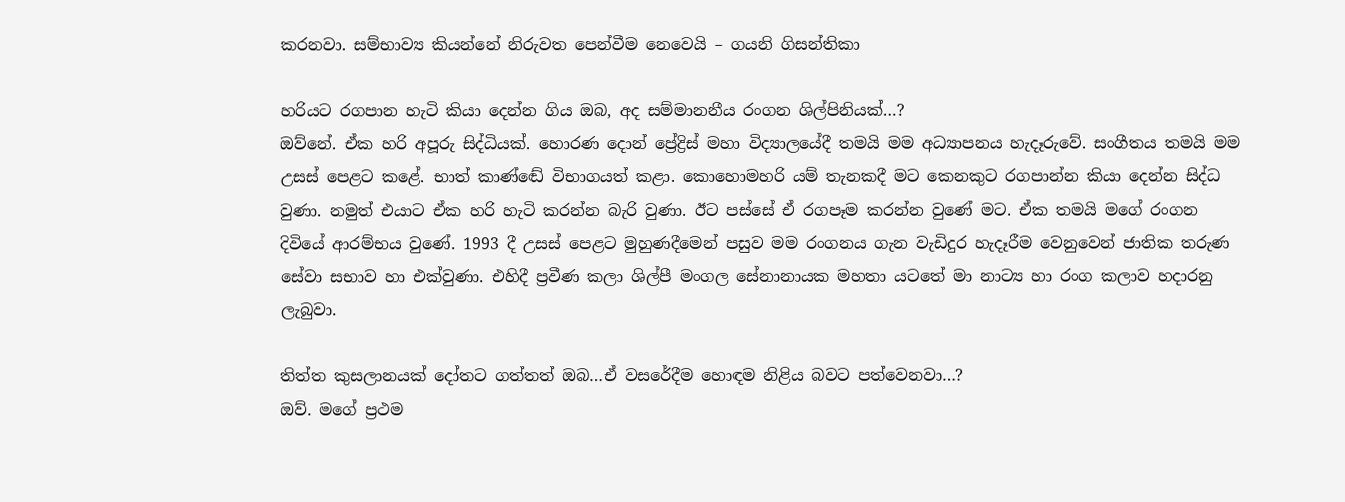කරනවා. සම්භාව්‍ය කියන්නේ නිරුවත පෙන්වීම නෙවෙයි – ගයනි ගිසන්තිකා

හරියට රගපාන හැටි කියා දෙන්න ගිය ඔබ, අද සම්මානනීය රංගන ශිල්පිනියක්…?
ඔව්නේ. ඒක හරි අපූරු සිද්ධියක්. හොරණ දොන් ප්‍රේද්‍රිස් මහා විද්‍යාලයේදී තමයි මම අධ්‍යාපනය හැදෑරුවේ. සංගීතය තමයි මම උසස් පෙළට කළේ. භාත් කාණ්ඬේ විභාගයත් කළා. කොහොමහරි යම් තැනකදී මට කෙනකුට රගපාන්න කියා දෙන්න සිද්ධ වුණා. නමුත් එයාට ඒක හරි හැටි කරන්න බැරි වුණා. ඊට පස්සේ ඒ රගපෑම කරන්න වුණේ මට. ඒක තමයි මගේ රංගන දිවියේ ආරම්භය වුණේ. 1993 දී උසස් පෙළට මුහුණදීමෙන් පසුව මම රංගනය ගැන වැඩිදුර හැදෑරීම වෙනුවෙන් ජාතික තරුණ සේවා සභාව හා එක්වුණා. එහිදී ප්‍රවීණ කලා ශිල්පී මංගල සේනානායක මහතා යටතේ මා නාට්‍ය හා රංග කලාව හදාරනු ලැබුවා.

තිත්ත කුසලානයක් දෝතට ගත්තත් ඔබ…ඒ වසරේදීම හොඳම නිළිය බවට පත්වෙනවා…?
ඔව්. මගේ ප්‍රථම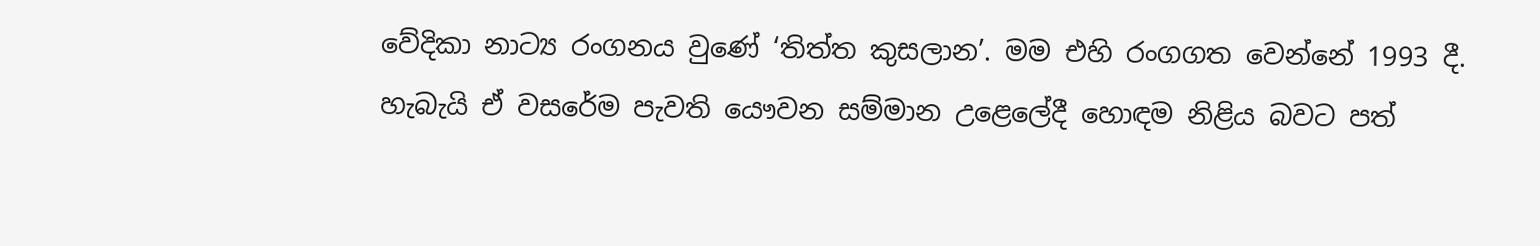වේදිකා නාට්‍ය රංගනය වුණේ ‘තිත්ත කුසලාන’. මම එහි රංගගත වෙන්නේ 1993 දී. හැබැයි ඒ වසරේම පැවති යෞවන සම්මාන උළෙලේදී හොඳම නිළිය බවට පත්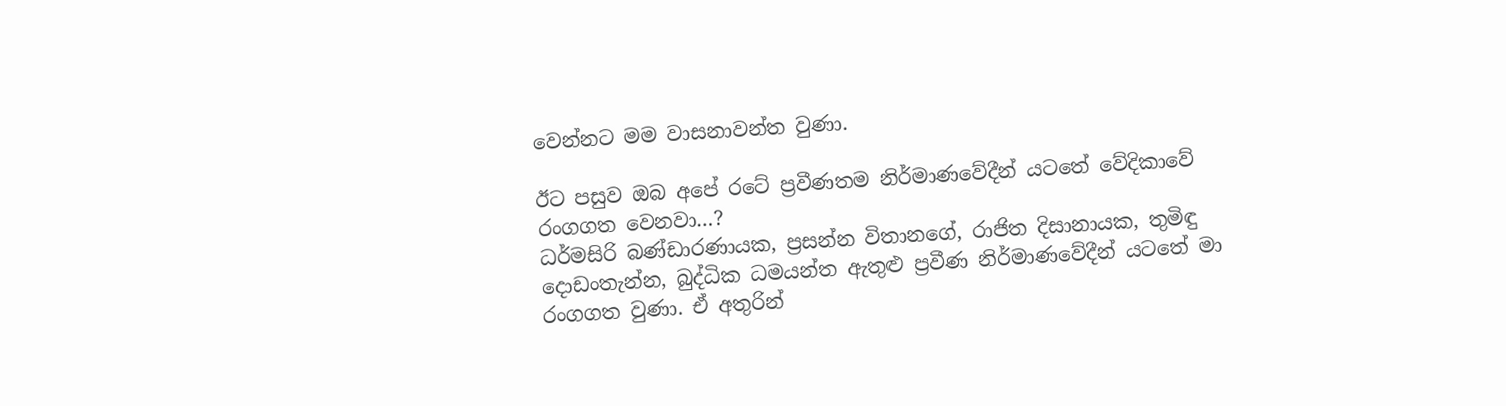වෙන්නට මම වාසනාවන්ත වුණා.

ඊට පසුව ඔබ අපේ රටේ ප්‍රවීණතම නිර්මාණවේදීන් යටතේ වේදිකාවේ රංගගත වෙනවා…?
ධර්මසිරි බණ්ඩාරණායක, ප්‍රසන්න විතානගේ, රාජිත දිසානායක, තුමිඳු දොඩංතැන්න, බුද්ධික ධමයන්ත ඇතුළු ප්‍රවීණ නිර්මාණවේදීන් යටතේ මා රංගගත වුණා. ඒ අතුරින්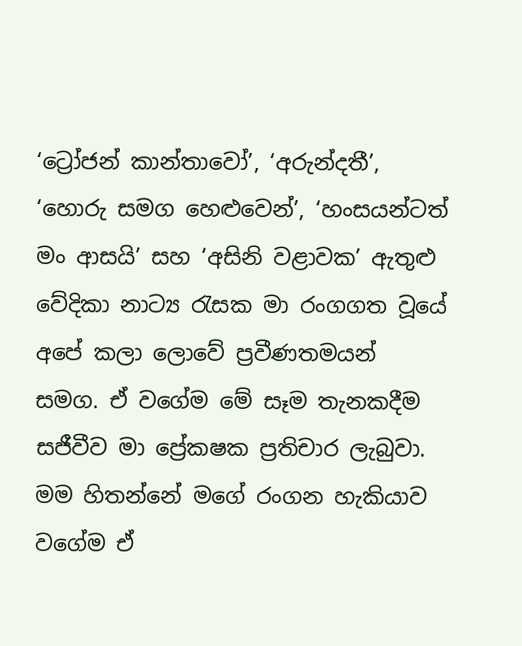‘ට්‍රෝජන් කාන්තාවෝ’, ‘අරුන්දතී’, ‘හොරු සමග හෙළුවෙන්’, ‘හංසයන්ටත් මං ආසයි’ සහ ‘අසිනි වළාවක’ ඇතුළු වේදිකා නාට්‍ය රැසක මා රංගගත වූයේ අපේ කලා ලොවේ ප්‍රවීණතමයන් සමග. ඒ වගේම මේ සෑම තැනකදීම සජීවීව මා ප්‍රේකෂක ප්‍රතිචාර ලැබුවා. මම හිතන්නේ මගේ රංගන හැකියාව වගේම ඒ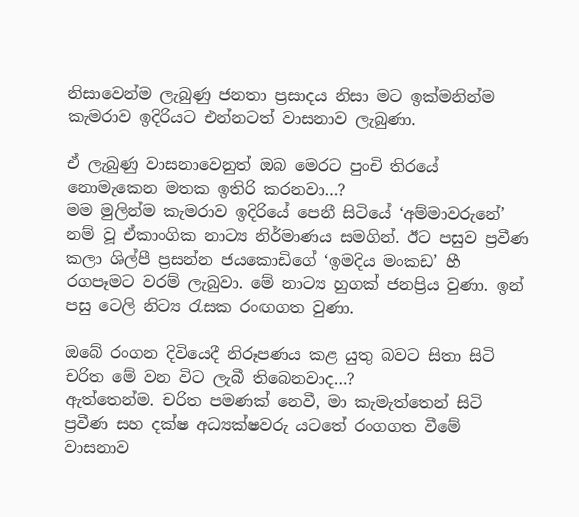නිසාවෙන්ම ලැබුණු ජනතා ප්‍රසාදය නිසා මට ඉක්මනින්ම කැමරාව ඉදිරියට එන්නටත් වාසනාව ලැබුණා.

ඒ ලැබුණු වාසනාවෙනුත් ඔබ මෙරට පුංචි තිරයේ නොමැකෙන මතක ඉතිරි කරනවා…?
මම මුලින්ම කැමරාව ඉදිරියේ පෙනී සිටියේ ‘අම්මාවරුනේ’ නම් වූ ඒකාංගික නාට්‍ය නිර්මාණය සමගින්. ඊට පසුව ප්‍රවීණ කලා ශිල්පී ප්‍රසන්න ජයකොඩිගේ ‘ඉමදිය මංකඩ’ හී රගපෑමට වරම් ලැබුවා. මේ නාට්‍ය හුගක් ජනප්‍රිය වුණා. ඉන් පසු ටෙලි නිට්‍ය රැසක රංඟගත වුණා.

ඔබේ රංගන දිවියෙදී නිරූපණය කළ යුතු බවට සිතා සිටි චරිත මේ වන විට ලැබී තිබෙනවාද…?
ඇත්තෙන්ම. චරිත පමණක් නෙවී, මා කැමැත්තෙන් සිටි ප්‍රවීණ සහ දක්ෂ අධ්‍යක්ෂවරු යටතේ රංගගත වීමේ වාසනාව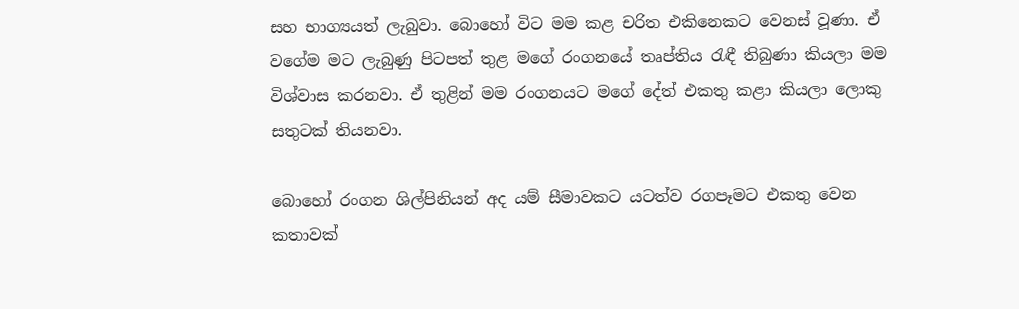සහ භාග්‍යයත් ලැබුවා. බොහෝ විට මම කළ චරිත එකිනෙකට වෙනස් වූණා. ඒ වගේම මට ලැබුණු පිටපත් තුළ මගේ රංගනයේ තෘප්තිය රැඳී තිබුණා කියලා මම විශ්වාස කරනවා. ඒ තුළින් මම රංගනයට මගේ දේත් එකතු කළා කියලා ලොකු සතුටක් තියනවා.

බොහෝ රංගන ශිල්පිනියන් අද යම් සීමාවකට යටත්ව රගපෑමට එකතු වෙන කතාවක්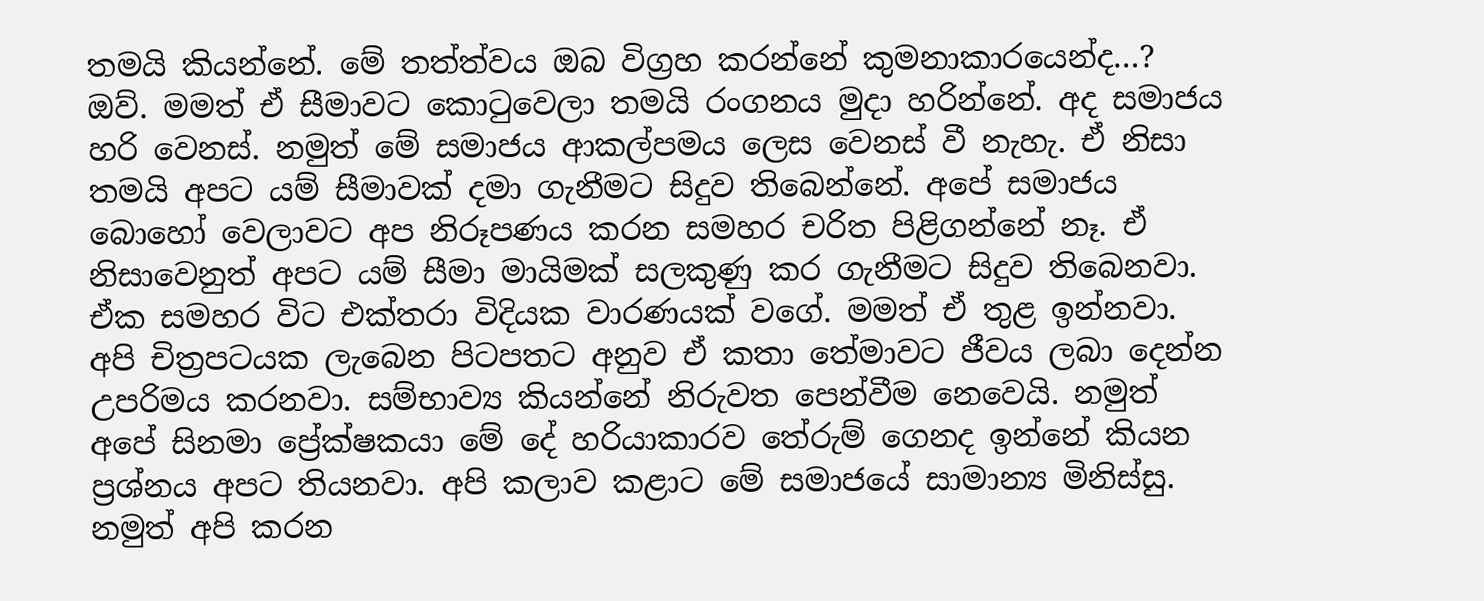තමයි කියන්නේ. මේ තත්ත්වය ඔබ විග්‍රහ කරන්නේ කුමනාකාරයෙන්ද…?
ඔව්. මමත් ඒ සීමාවට කොටුවෙලා තමයි රංගනය මුදා හරින්නේ. අද සමාජය හරි වෙනස්. නමුත් මේ සමාජය ආකල්පමය ලෙස වෙනස් වී නැහැ. ඒ නිසා තමයි අපට යම් සීමාවක් දමා ගැනීමට සිදුව තිබෙන්නේ. අපේ සමාජය බොහෝ වෙලාවට අප නිරූපණය කරන සමහර චරිත පිළිගන්නේ නෑ. ඒ නිසාවෙනුත් අපට යම් සීමා මායිමක් සලකුණු කර ගැනීමට සිදුව තිබෙනවා. ඒක සමහර විට එක්තරා විදියක වාරණයක් වගේ. මමත් ඒ තුළ ඉන්නවා. අපි චිත්‍රපටයක ලැබෙන පිටපතට අනුව ඒ කතා තේමාවට ජීවය ලබා දෙන්න උපරිමය කරනවා. සම්භාව්‍ය කියන්නේ නිරුවත පෙන්වීම නෙවෙයි. නමුත් අපේ සිනමා ප්‍රේක්ෂකයා මේ දේ හරියාකාරව තේරුම් ගෙනද ඉන්නේ කියන ප්‍රශ්නය අපට තියනවා. අපි කලාව කළාට මේ සමාජයේ සාමාන්‍ය මිනිස්සු. නමුත් අපි කරන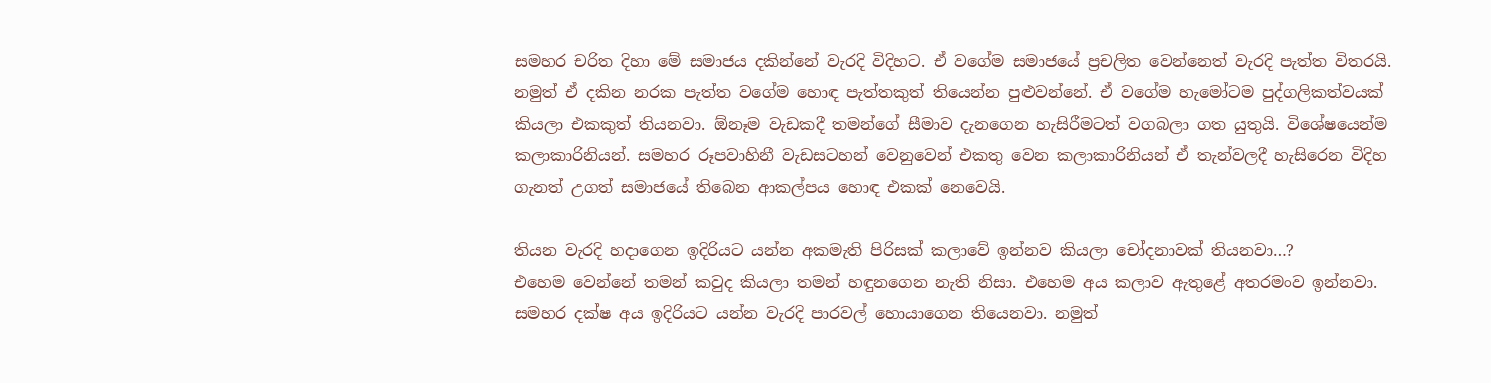සමහර චරිත දිහා මේ සමාජය දකින්නේ වැරදි විදිහට. ඒ වගේම සමාජයේ ප්‍රචලිත වෙන්නෙත් වැරදි පැත්ත විතරයි. නමුත් ඒ දකින නරක පැත්ත වගේම හොඳ පැත්තකුත් තියෙන්න පුළුවන්නේ. ඒ වගේම හැමෝටම පුද්ගලිකත්වයක් කියලා එකකුත් තියනවා. ඕනෑම වැඩකදී තමන්ගේ සීමාව දැනගෙන හැසිරීමටත් වගබලා ගත යුතුයි. විශේෂයෙන්ම කලාකාරිනියන්. සමහර රූපවාහිනී වැඩසටහන් වෙනුවෙන් එකතු වෙන කලාකාරිනියන් ඒ තැන්වලදී හැසිරෙන විදිහ ගැනත් උගත් සමාජයේ තිබෙන ආකල්පය හොඳ එකක් නෙවෙයි.

තියන වැරදි හදාගෙන ඉදිරියට යන්න අකමැති පිරිසක් කලාවේ ඉන්නව කියලා චෝදනාවක් තියනවා…?
එහෙම වෙන්නේ තමන් කවුද කියලා තමන් හඳුනගෙන නැති නිසා. එහෙම අය කලාව ඇතුළේ අතරමංව ඉන්නවා. සමහර දක්ෂ අය ඉදිරියට යන්න වැරදි පාරවල් හොයාගෙන තියෙනවා. නමුත්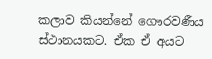කලාව කියන්නේ ගෞරවණීය ස්ථානයකට. ඒක ඒ අයට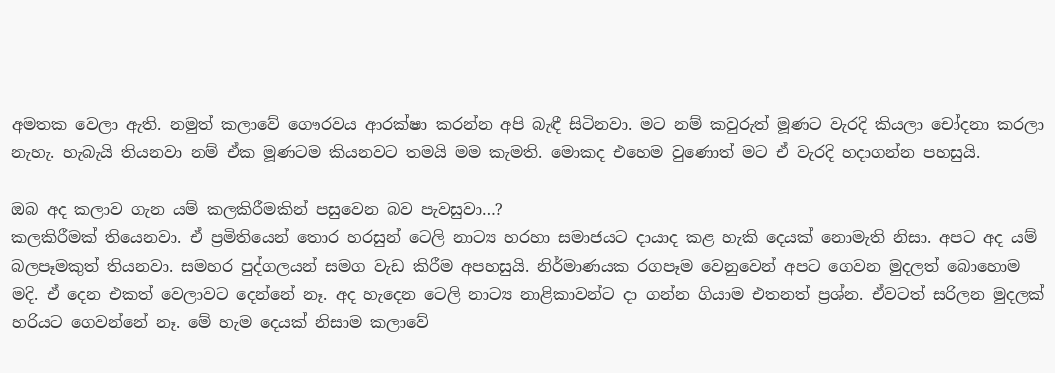අමතක වෙලා ඇති. නමුත් කලාවේ ගෞරවය ආරක්ෂා කරන්න අපි බැඳී සිටිනවා. මට නම් කවුරුත් මූණට වැරදි කියලා චෝදනා කරලා නැහැ. හැබැයි තියනවා නම් ඒක මූණටම කියනවට තමයි මම කැමති. මොකද එහෙම වුණොත් මට ඒ වැරදි හදාගන්න පහසුයි.

ඔබ අද කලාව ගැන යම් කලකිරීමකින් පසුවෙන බව පැවසුවා…?
කලකිරීමක් තියෙනවා. ඒ ප්‍රමිතියෙන් තොර හරසුන් ටෙලි නාට්‍ය හරහා සමාජයට දායාද කළ හැකි දෙයක් නොමැති නිසා. අපට අද යම් බලපෑමකුත් තියනවා. සමහර පුද්ගලයන් සමග වැඩ කිරීම අපහසුයි. නිර්මාණයක රගපෑම වෙනුවෙන් අපට ගෙවන මුදලත් බොහොම මදි. ඒ දෙන එකත් වෙලාවට දෙන්නේ නෑ. අද හැදෙන ටෙලි නාට්‍ය නාළිකාවන්ට දා ගන්න ගියාම එතනත් ප්‍රශ්න. ඒවටත් සරිලන මුදලක් හරියට ගෙවන්නේ නෑ. මේ හැම දෙයක් නිසාම කලාවේ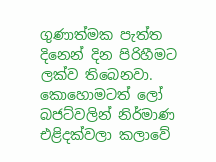ගුණාත්මක පැත්ත දිනෙන් දින පිරිහීමට ලක්ව තිබෙනවා. කොහොමටත් ලෝ බජට්වලින් නිර්මාණ එළිදක්වලා කලාවේ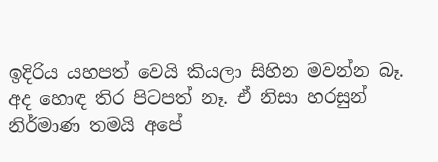ඉදිරිය යහපත් වෙයි කියලා සිහින මවන්න බෑ. අද හොඳ තිර පිටපත් නෑ. ඒ නිසා හරසුන් නිර්මාණ තමයි අපේ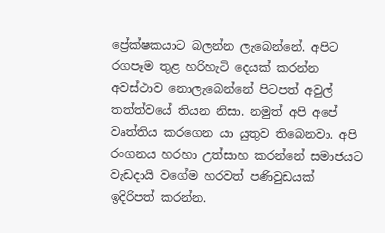ප්‍රේක්ෂකයාට බලන්න ලැබෙන්නේ. අපිට රගපෑම තුළ හරිහැටි දෙයක් කරන්න අවස්ථාව නොලැබෙන්නේ පිටපත් අවුල් තත්ත්වයේ තියන නිසා. නමුත් අපි අපේ වෘත්තිය කරගෙන යා යුතුව තිබෙනවා. අපි රංගනය හරහා උත්සාහ කරන්නේ සමාජයට වැඩදායි වගේම හරවත් පණිවුඩයක් ඉදිරිපත් කරන්න.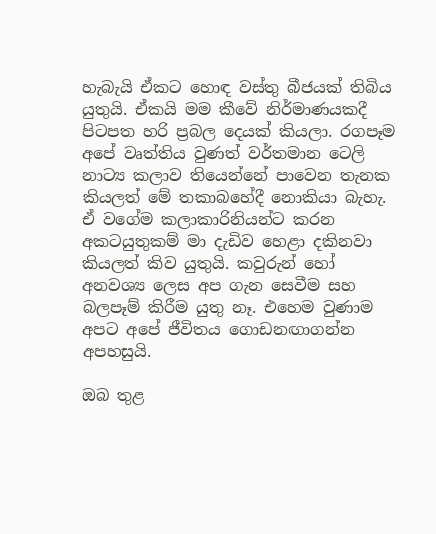හැබැයි ඒකට හොඳ වස්තු බීජයක් තිබිය යුතුයි. ඒකයි මම කීවේ නිර්මාණයකදී පිටපත හරි ප්‍රබල දෙයක් කියලා. රගපෑම අපේ වෘත්තිය වුණත් වර්තමාන ටෙලි නාට්‍ය කලාව තියෙන්නේ පාවෙන තැනක කියලත් මේ තකාබහේදී නොකියා බැහැ. ඒ වගේම කලාකාරිනියන්ට කරන අකටයුතුකම් මා දැඩිව හෙළා දකිනවා කියලත් කිව යුතුයි. කවුරුන් හෝ අනවශ්‍ය ලෙස අප ගැන සෙවීම සහ බලපෑම් කිරීම යුතු නෑ. එහෙම වුණාම අපට අපේ ජීවිතය ගොඩනඟාගන්න අපහසුයි.

ඔබ තුළ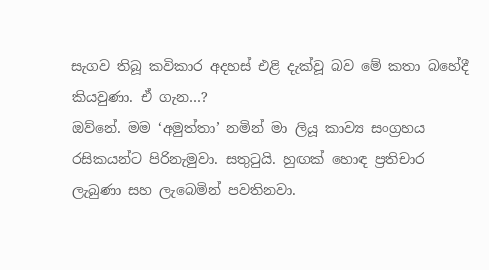සැගව තිබූ කවිකාර අදහස් එළි දැක්වූ බව මේ කතා බහේදී කියවුණා. ඒ ගැන…?
ඔව්නේ. මම ‘අමුත්තා’ නමින් මා ලියූ කාව්‍ය සංග්‍රහය රසිකයන්ට පිරිනැමුවා. සතුටුයි. හුඟක් හොඳ ප්‍රතිචාර ලැබුණා සහ ලැබෙමින් පවතිනවා.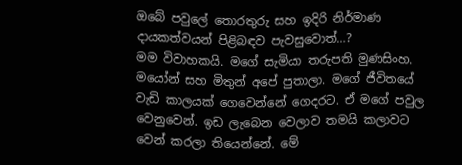ඔබේ පවුලේ තොරතුරු සහ ඉදිරි නිර්මාණ දායකත්වයන් පිළිබඳව පැවසුවොත්…?
මම විවාහකයි. මගේ සැමියා තරුපති මුණසිංහ. මයෝන් සහ මිතුන් අපේ පුතාලා. මගේ ජීවිතයේ වැඩි කාලයක් ගෙවෙන්නේ ගෙදරට. ඒ මගේ පවුල වෙනුවෙන්. ඉඩ ලැබෙන වෙලාව තමයි කලාවට වෙන් කරලා තියෙන්නේ. මේ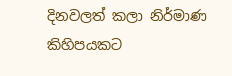දිනවලත් කලා නිර්මාණ කිහිපයකට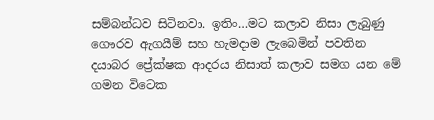සම්බන්ධව සිටිනවා. ඉතිං…මට කලාව නිසා ලැබුණු ගෞරව ඇගයීම් සහ හැමදාම ලැබෙමින් පවතින දයාබර ප්‍රේක්ෂක ආදරය නිසාත් කලාව සමග යන මේ ගමන විටෙක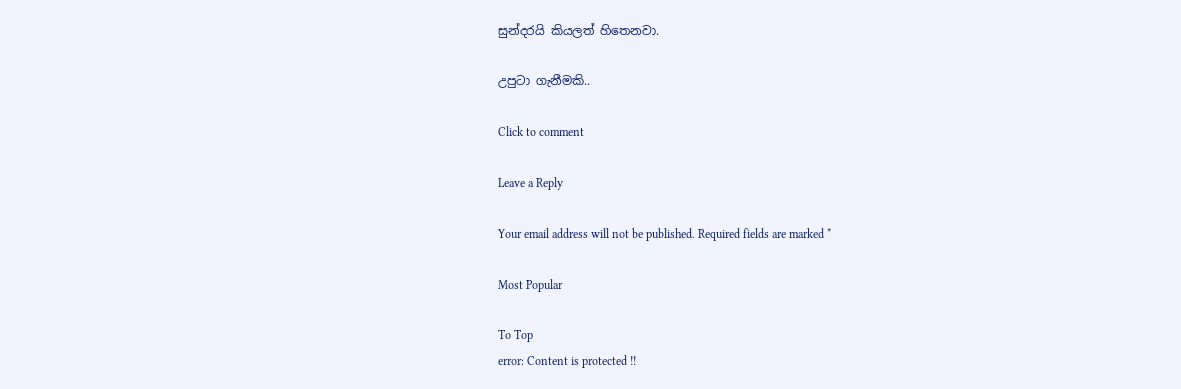සුන්දරයි කියලත් හිතෙනවා.

උපුටා ගැනීමකි..

Click to comment

Leave a Reply

Your email address will not be published. Required fields are marked *

Most Popular

To Top
error: Content is protected !!